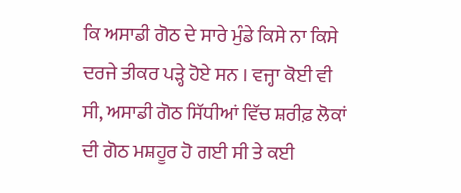ਕਿ ਅਸਾਡੀ ਗੋਠ ਦੇ ਸਾਰੇ ਮੁੰਡੇ ਕਿਸੇ ਨਾ ਕਿਸੇ ਦਰਜੇ ਤੀਕਰ ਪੜ੍ਹੇ ਹੋਏ ਸਨ । ਵਜ੍ਹਾ ਕੋਈ ਵੀ ਸੀ, ਅਸਾਡੀ ਗੋਠ ਸਿੱਧੀਆਂ ਵਿੱਚ ਸ਼ਰੀਫ਼ ਲੋਕਾਂ ਦੀ ਗੋਠ ਮਸ਼ਹੂਰ ਹੋ ਗਈ ਸੀ ਤੇ ਕਈ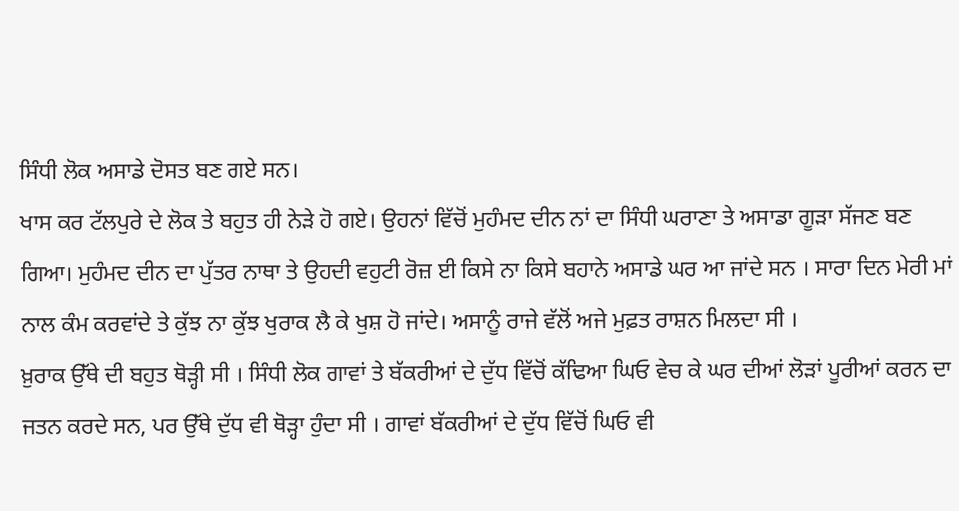ਸਿੰਧੀ ਲੋਕ ਅਸਾਡੇ ਦੋਸਤ ਬਣ ਗਏ ਸਨ।
ਖਾਸ ਕਰ ਟੱਲਪੁਰੇ ਦੇ ਲੋਕ ਤੇ ਬਹੁਤ ਹੀ ਨੇੜੇ ਹੋ ਗਏ। ਉਹਨਾਂ ਵਿੱਚੋਂ ਮੁਹੰਮਦ ਦੀਨ ਨਾਂ ਦਾ ਸਿੰਧੀ ਘਰਾਣਾ ਤੇ ਅਸਾਡਾ ਗੂੜਾ ਸੱਜਣ ਬਣ ਗਿਆ। ਮੁਹੰਮਦ ਦੀਨ ਦਾ ਪੁੱਤਰ ਨਾਥਾ ਤੇ ਉਹਦੀ ਵਹੁਟੀ ਰੋਜ਼ ਈ ਕਿਸੇ ਨਾ ਕਿਸੇ ਬਹਾਨੇ ਅਸਾਡੇ ਘਰ ਆ ਜਾਂਦੇ ਸਨ । ਸਾਰਾ ਦਿਨ ਮੇਰੀ ਮਾਂ ਨਾਲ ਕੰਮ ਕਰਵਾਂਦੇ ਤੇ ਕੁੱਝ ਨਾ ਕੁੱਝ ਖੁਰਾਕ ਲੈ ਕੇ ਖੁਸ਼ ਹੋ ਜਾਂਦੇ। ਅਸਾਨੂੰ ਰਾਜੇ ਵੱਲੋਂ ਅਜੇ ਮੁਫ਼ਤ ਰਾਸ਼ਨ ਮਿਲਦਾ ਸੀ ।
ਖ਼ੁਰਾਕ ਉੱਥੇ ਦੀ ਬਹੁਤ ਥੋੜ੍ਹੀ ਸੀ । ਸਿੰਧੀ ਲੋਕ ਗਾਵਾਂ ਤੇ ਬੱਕਰੀਆਂ ਦੇ ਦੁੱਧ ਵਿੱਚੋਂ ਕੱਢਿਆ ਘਿਓ ਵੇਚ ਕੇ ਘਰ ਦੀਆਂ ਲੋੜਾਂ ਪੂਰੀਆਂ ਕਰਨ ਦਾ ਜਤਨ ਕਰਦੇ ਸਨ, ਪਰ ਉੱਥੇ ਦੁੱਧ ਵੀ ਥੋੜ੍ਹਾ ਹੁੰਦਾ ਸੀ । ਗਾਵਾਂ ਬੱਕਰੀਆਂ ਦੇ ਦੁੱਧ ਵਿੱਚੋਂ ਘਿਓ ਵੀ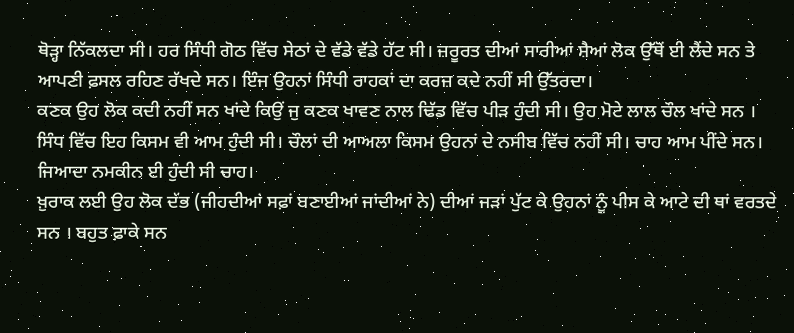ਥੋੜ੍ਹਾ ਨਿੱਕਲਦਾ ਸੀ। ਹਰ ਸਿੰਧੀ ਗੋਠ ਵਿੱਚ ਸੇਠਾਂ ਦੇ ਵੱਡੇ ਵੱਡੇ ਹੱਟ ਸੀ। ਜ਼ਰੂਰਤ ਦੀਆਂ ਸਾਰੀਆਂ ਸ਼ੈਆਂ ਲੋਕ ਉੱਥੋਂ ਈ ਲੈਂਦੇ ਸਨ ਤੇ ਆਪਣੀ ਫ਼ਸਲ ਰਹਿਣ ਰੱਖਦੇ ਸਨ। ਇੰਜ ਉਹਨਾਂ ਸਿੰਧੀ ਰਾਹਕਾਂ ਦਾ ਕਰਜ਼ ਕਦੇ ਨਹੀਂ ਸੀ ਉੱਤਰਦਾ।
ਕਣਕ ਉਹ ਲੋਕ ਕਦੀ ਨਹੀਂ ਸਨ ਖਾਂਦੇ ਕਿਉਂ ਜੁ ਕਣਕ ਖਾਵਣ ਨਾਲ ਢਿੱਡ ਵਿੱਚ ਪੀੜ ਹੁੰਦੀ ਸੀ। ਉਹ ਮੋਟੇ ਲਾਲ ਚੌਲ ਖਾਂਦੇ ਸਨ । ਸਿੰਧ ਵਿੱਚ ਇਹ ਕਿਸਮ ਵੀ ਆਮ ਹੁੰਦੀ ਸੀ। ਚੌਲਾਂ ਦੀ ਆਅਲਾ ਕਿਸਮ ਉਹਨਾਂ ਦੇ ਨਸੀਬ ਵਿੱਚ ਨਹੀਂ ਸੀ। ਚਾਹ ਆਮ ਪੀਂਦੇ ਸਨ। ਜਿਆਦਾ ਨਮਕੀਨ ਈ ਹੁੰਦੀ ਸੀ ਚਾਹ।
ਖ਼ੁਰਾਕ ਲਈ ਉਹ ਲੋਕ ਦੱਭ (ਜੀਹਦੀਆਂ ਸਫ਼ਾਂ ਬਣਾਈਆਂ ਜਾਂਦੀਆਂ ਨੇ) ਦੀਆਂ ਜੜਾਂ ਪੁੱਟ ਕੇ ਉਹਨਾਂ ਨੂੰ ਪੀਸ ਕੇ ਆਟੇ ਦੀ ਥਾਂ ਵਰਤਦੇ ਸਨ । ਬਹੁਤ ਫ਼ਾਕੇ ਸਨ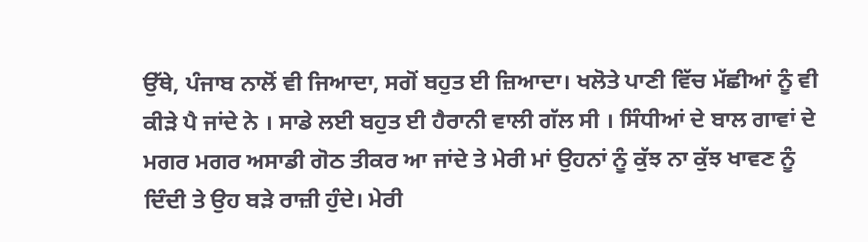ਉੱਥੇ, ਪੰਜਾਬ ਨਾਲੋਂ ਵੀ ਜਿਆਦਾ, ਸਗੋਂ ਬਹੁਤ ਈ ਜ਼ਿਆਦਾ। ਖਲੋਤੇ ਪਾਣੀ ਵਿੱਚ ਮੱਛੀਆਂ ਨੂੰ ਵੀ ਕੀੜੇ ਪੈ ਜਾਂਦੇ ਨੇ । ਸਾਡੇ ਲਈ ਬਹੁਤ ਈ ਹੈਰਾਨੀ ਵਾਲੀ ਗੱਲ ਸੀ । ਸਿੰਧੀਆਂ ਦੇ ਬਾਲ ਗਾਵਾਂ ਦੇ ਮਗਰ ਮਗਰ ਅਸਾਡੀ ਗੋਠ ਤੀਕਰ ਆ ਜਾਂਦੇ ਤੇ ਮੇਰੀ ਮਾਂ ਉਹਨਾਂ ਨੂੰ ਕੁੱਝ ਨਾ ਕੁੱਝ ਖਾਵਣ ਨੂੰ ਦਿੰਦੀ ਤੇ ਉਹ ਬੜੇ ਰਾਜ਼ੀ ਹੁੰਦੇ। ਮੇਰੀ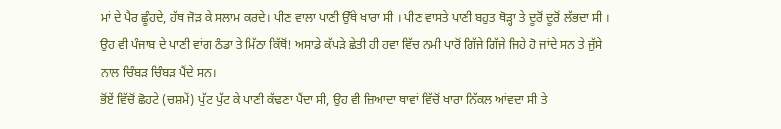ਮਾਂ ਦੇ ਪੈਰ ਛੂੰਹਦੇ, ਹੱਥ ਜੋੜ ਕੇ ਸਲਾਮ ਕਰਦੇ। ਪੀਣ ਵਾਲਾ ਪਾਣੀ ਉੱਥੇ ਖਾਰਾ ਸੀ । ਪੀਣ ਵਾਸਤੇ ਪਾਣੀ ਬਹੁਤ ਥੋੜ੍ਹਾ ਤੇ ਦੂਰੋਂ ਦੂਰੋਂ ਲੱਭਦਾ ਸੀ । ਉਹ ਵੀ ਪੰਜਾਬ ਦੇ ਪਾਣੀ ਵਾਂਗ ਠੰਡਾ ਤੇ ਮਿੱਠਾ ਕਿੱਥੋਂ! ਅਸਾਡੇ ਕੱਪੜੇ ਛੇਤੀ ਹੀ ਹਵਾ ਵਿੱਚ ਨਮੀ ਪਾਰੋਂ ਗਿੱਜੇ ਗਿੱਜੇ ਜਿਹੇ ਹੋ ਜਾਂਦੇ ਸਨ ਤੇ ਜੁੱਸੇ ਨਾਲ ਚਿੰਬੜ ਚਿੰਬੜ ਪੈਂਦੇ ਸਨ।
ਭੋਂਏਂ ਵਿੱਚੋਂ ਛੋਹਟੇ (ਚਸ਼ਮੇਂ) ਪੁੱਟ ਪੁੱਟ ਕੇ ਪਾਣੀ ਕੱਢਣਾ ਪੈਂਦਾ ਸੀ, ਉਹ ਵੀ ਜ਼ਿਆਦਾ ਥਾਵਾਂ ਵਿੱਚੋਂ ਖਾਰਾ ਨਿੱਕਲ ਆਂਵਦਾ ਸੀ ਤੇ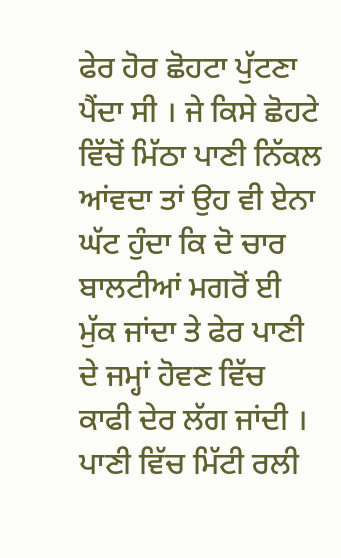ਫੇਰ ਹੋਰ ਛੋਹਟਾ ਪੁੱਟਣਾ ਪੈਂਦਾ ਸੀ । ਜੇ ਕਿਸੇ ਛੋਹਟੇ ਵਿੱਚੋਂ ਮਿੱਠਾ ਪਾਣੀ ਨਿੱਕਲ ਆਂਵਦਾ ਤਾਂ ਉਹ ਵੀ ਏਨਾ ਘੱਟ ਹੁੰਦਾ ਕਿ ਦੋ ਚਾਰ ਬਾਲਟੀਆਂ ਮਗਰੋਂ ਈ ਮੁੱਕ ਜਾਂਦਾ ਤੇ ਫੇਰ ਪਾਣੀ ਦੇ ਜਮ੍ਹਾਂ ਹੋਵਣ ਵਿੱਚ ਕਾਫੀ ਦੇਰ ਲੱਗ ਜਾਂਦੀ । ਪਾਣੀ ਵਿੱਚ ਮਿੱਟੀ ਰਲੀ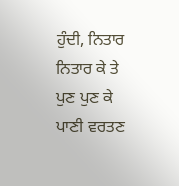ਹੁੰਦੀ, ਨਿਤਾਰ ਨਿਤਾਰ ਕੇ ਤੇ ਪੁਣ ਪੁਣ ਕੇ ਪਾਣੀ ਵਰਤਣ